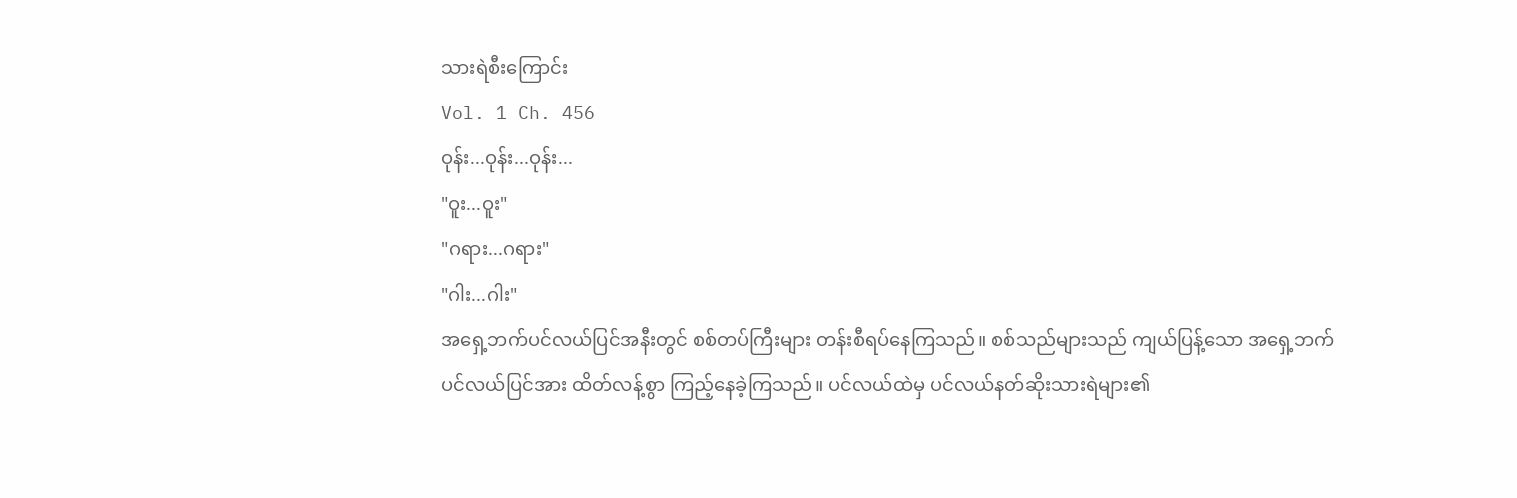သားရဲစီးကြောင်း
Vol. 1 Ch. 456
ဝုန်း...ဝုန်း...ဝုန်း...
"ဝူး...ဝူး"
"ဂရား...ဂရား"
"ဂါး...ဂါး"
အရှေ့ဘက်ပင်လယ်ပြင်အနီးတွင် စစ်တပ်ကြီးများ တန်းစီရပ်နေကြသည်။ စစ်သည်များသည် ကျယ်ပြန့်သော အရှေ့ဘက်ပင်လယ်ပြင်အား ထိတ်လန့်စွာ ကြည့်နေခဲ့ကြသည်။ ပင်လယ်ထဲမှ ပင်လယ်နတ်ဆိုးသားရဲများ၏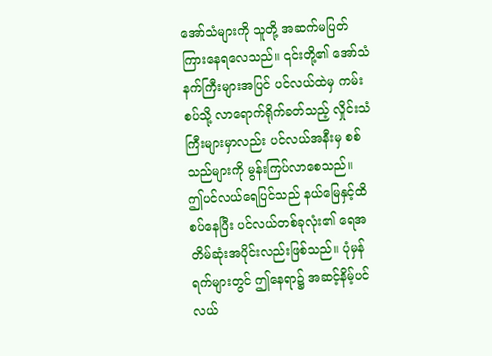အော်သံများကို သူတို့ အဆက်မပြတ် ကြားနေရလေသည်။ ၎င်းတို့၏ အော်သံနက်ကြီးများအပြင် ပင်လယ်ထဲမှ ကမ်းစပ်သို့ လာရောက်ရိုက်ခတ်သည့် လှိုင်းသံကြီးများမှာလည်း ပင်လယ်အနီးမှ စစ်သည်များကို မွန်းကြပ်လာစေသည်။
ဤပင်လယ်ရေပြင်သည် နယ်မြေနှင့်ထိစပ်နေပြီး ပင်လယ်တစ်ခုလုံး၏ ရေအတိမ်ဆုံးအပိုင်းလည်းဖြစ်သည်။ ပုံမှန်ရက်များတွင် ဤနေရာ၌ အဆင့်နိမ့်ပင်လယ်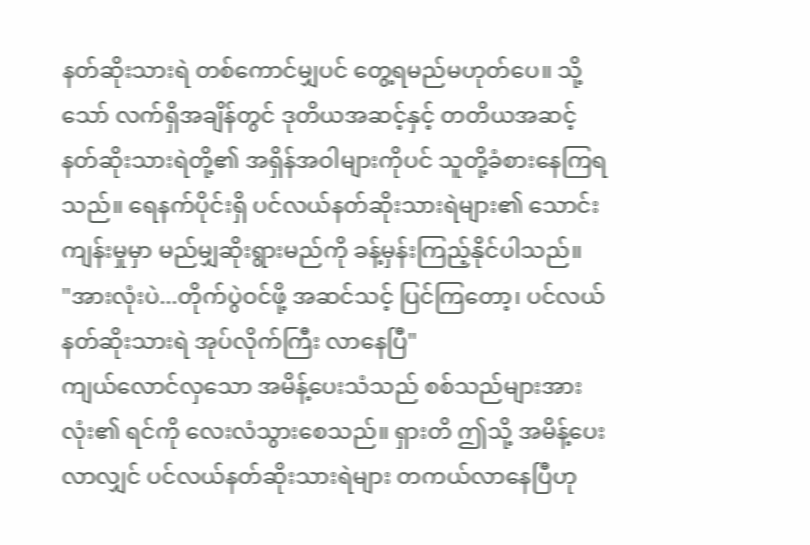နတ်ဆိုးသားရဲ တစ်ကောင်မျှပင် တွေ့ရမည်မဟုတ်ပေ။ သို့သော် လက်ရှိအချိန်တွင် ဒုတိယအဆင့်နှင့် တတိယအဆင့် နတ်ဆိုးသားရဲတို့၏ အရှိန်အဝါများကိုပင် သူတို့ခံစားနေကြရသည်။ ရေနက်ပိုင်းရှိ ပင်လယ်နတ်ဆိုးသားရဲများ၏ သောင်းကျန်းမှုမှာ မည်မျှဆိုးရွားမည်ကို ခန့်မှန်းကြည့်နိုင်ပါသည်။
"အားလုံးပဲ...တိုက်ပွဲဝင်ဖို့ အဆင်သင့် ပြင်ကြတော့၊ ပင်လယ်နတ်ဆိုးသားရဲ အုပ်လိုက်ကြီး လာနေပြီ"
ကျယ်လောင်လှသော အမိန့်ပေးသံသည် စစ်သည်များအားလုံး၏ ရင်ကို လေးလံသွားစေသည်။ ရှားတိ ဤသို့ အမိန့်ပေးလာလျှင် ပင်လယ်နတ်ဆိုးသားရဲများ တကယ်လာနေပြီဟု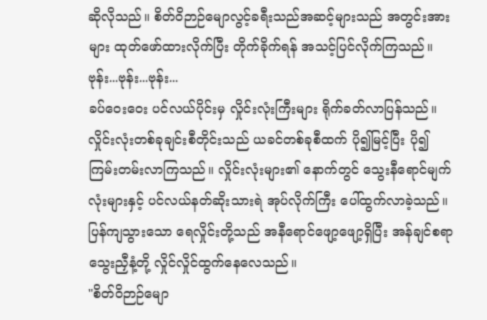ဆိုလိုသည်။ စိတ်ဝိဉာဉ်မျောလွင့်ခရီးသည်အဆင့်များသည် အတွင်းအားများ ထုတ်ဖော်ထားလိုက်ပြီး တိုက်ခိုက်ရန် အသင့်ပြင်လိုက်ကြသည်။
ဗုန်း...ဗုန်း...ဗုန်း...
ခပ်ဝေးဝေး ပင်လယ်ပိုင်းမှ လှိုင်းလုံးကြီးများ ရိုက်ခတ်လာပြန်သည်။ လှိုင်းလုံးတစ်ခုချင်းစီတိုင်းသည် ယခင်တစ်ခုစီထက် ပို၍မြင့်ပြီး ပို၍ကြမ်းတမ်းလာကြသည်။ လှိုင်းလုံးများ၏ နောက်တွင် သွေးနီရောင်မျက်လုံးများနှင့် ပင်လယ်နတ်ဆိုးသားရဲ အုပ်လိုက်ကြီး ပေါ်ထွက်လာခဲ့သည်။ ပြန်ကျသွားသော ရေလှိုင်းတို့သည် အနီရောင်ဖျော့ဖျော့ရှိပြီး အန်ချင်စရာ သွေးညှီနံ့တို့ လှိုင်လှိုင်ထွက်နေလေသည်။
"စိတ်ဝိဉာဉ်မျော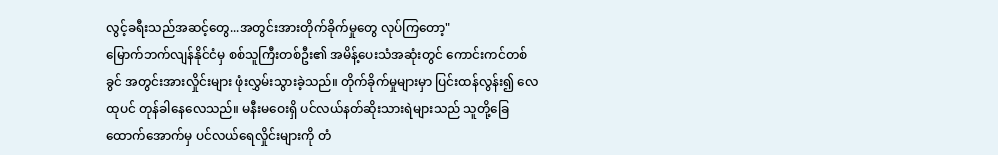လွင့်ခရီးသည်အဆင့်တွေ...အတွင်းအားတိုက်ခိုက်မှုတွေ လုပ်ကြတော့"
မြောက်ဘက်လျန်နိုင်ငံမှ စစ်သူကြီးတစ်ဦး၏ အမိန့်ပေးသံအဆုံးတွင် ကောင်းကင်တစ်ခွင် အတွင်းအားလှိုင်းများ ဖုံးလွှမ်းသွားခဲ့သည်။ တိုက်ခိုက်မှုများမှာ ပြင်းထန်လွန်း၍ လေထုပင် တုန်ခါနေလေသည်။ မနီးမဝေးရှိ ပင်လယ်နတ်ဆိုးသားရဲများသည် သူတို့ခြေထောက်အောက်မှ ပင်လယ်ရေလှိုင်းများကို တံ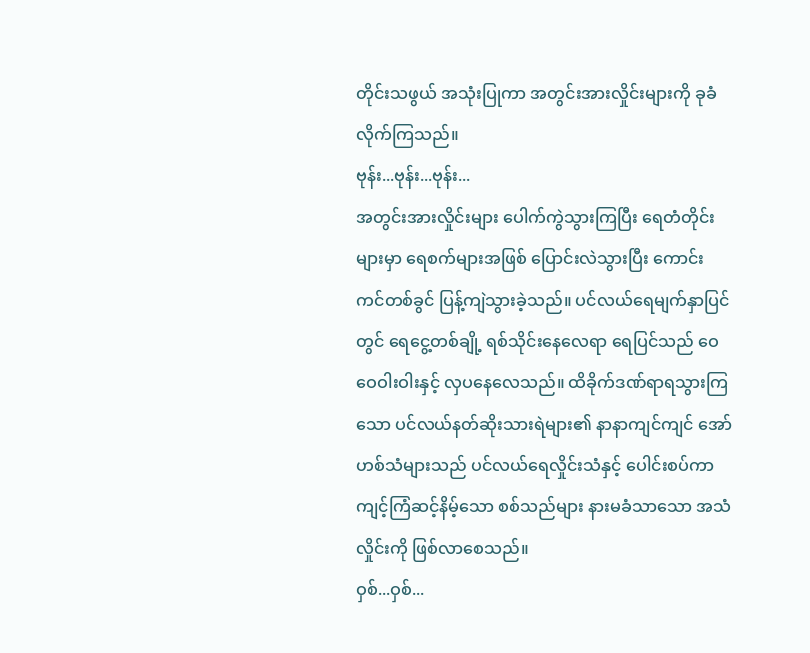တိုင်းသဖွယ် အသုံးပြုကာ အတွင်းအားလှိုင်းများကို ခုခံလိုက်ကြသည်။
ဗုန်း...ဗုန်း...ဗုန်း...
အတွင်းအားလှိုင်းများ ပေါက်ကွဲသွားကြပြီး ရေတံတိုင်းများမှာ ရေစက်များအဖြစ် ပြောင်းလဲသွားပြီး ကောင်းကင်တစ်ခွင် ပြန့်ကျဲသွားခဲ့သည်။ ပင်လယ်ရေမျက်နှာပြင်တွင် ရေငွေ့တစ်ချို့ ရစ်သိုင်းနေလေရာ ရေပြင်သည် ဝေဝေဝါးဝါးနှင့် လှပနေလေသည်။ ထိခိုက်ဒဏ်ရာရသွားကြသော ပင်လယ်နတ်ဆိုးသားရဲများ၏ နာနာကျင်ကျင် အော်ဟစ်သံများသည် ပင်လယ်ရေလှိုင်းသံနှင့် ပေါင်းစပ်ကာ ကျင့်ကြံဆင့်နိမ့်သော စစ်သည်များ နားမခံသာသော အသံလှိုင်းကို ဖြစ်လာစေသည်။
ဝှစ်...ဝှစ်...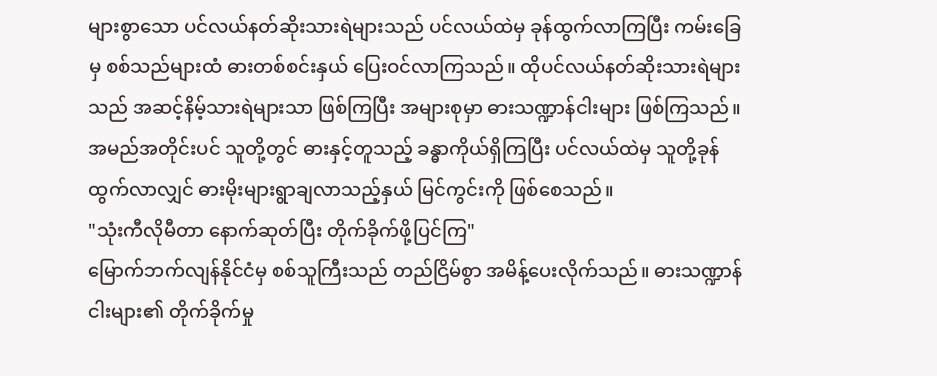များစွာသော ပင်လယ်နတ်ဆိုးသားရဲများသည် ပင်လယ်ထဲမှ ခုန်ထွက်လာကြပြီး ကမ်းခြေမှ စစ်သည်များထံ ဓားတစ်စင်းနှယ် ပြေးဝင်လာကြသည်။ ထိုပင်လယ်နတ်ဆိုးသားရဲများသည် အဆင့်နိမ့်သားရဲများသာ ဖြစ်ကြပြီး အများစုမှာ ဓားသဏ္ဍာန်ငါးများ ဖြစ်ကြသည်။ အမည်အတိုင်းပင် သူတို့တွင် ဓားနှင့်တူသည့် ခန္ဓာကိုယ်ရှိကြပြီး ပင်လယ်ထဲမှ သူတို့ခုန်ထွက်လာလျှင် ဓားမိုးများရွာချလာသည့်နှယ် မြင်ကွင်းကို ဖြစ်စေသည်။
"သုံးကီလိုမီတာ နောက်ဆုတ်ပြီး တိုက်ခိုက်ဖို့ပြင်ကြ"
မြောက်ဘက်လျန်နိုင်ငံမှ စစ်သူကြီးသည် တည်ငြိမ်စွာ အမိန့်ပေးလိုက်သည်။ ဓားသဏ္ဍာန်ငါးများ၏ တိုက်ခိုက်မှု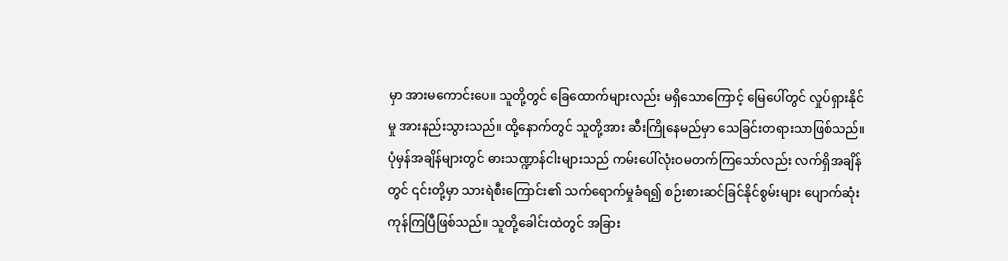မှာ အားမကောင်းပေ။ သူတို့တွင် ခြေထောက်များလည်း မရှိသောကြောင့် မြေပေါ်တွင် လှုပ်ရှားနိုင်မှု အားနည်းသွားသည်။ ထို့နောက်တွင် သူတို့အား ဆီးကြိုနေမည်မှာ သေခြင်းတရားသာဖြစ်သည်။ ပုံမှန်အချိန်များတွင် ဓားသဏ္ဍာန်ငါးများသည် ကမ်းပေါ်လုံးဝမတက်ကြသော်လည်း လက်ရှိအချိန်တွင် ၎င်းတို့မှာ သားရဲစီးကြောင်း၏ သက်ရောက်မှုခံရ၍ စဉ်းစားဆင်ခြင်နိုင်စွမ်းများ ပျောက်ဆုံးကုန်ကြပြီဖြစ်သည်။ သူတို့ခေါင်းထဲတွင် အခြား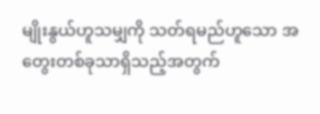မျိုးနွယ်ဟူသမျှကို သတ်ရမည်ဟူသော အတွေးတစ်ခုသာရှိသည့်အတွက်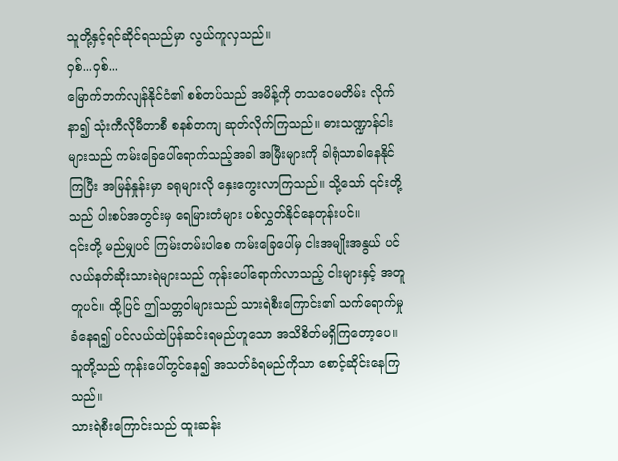သူတို့နှင့်ရင်ဆိုင်ရသည်မှာ လွယ်ကူလှသည်။
ဝှစ်...ဝှစ်...
မြောက်ဘက်လျန်နိုင်ငံ၏ စစ်တပ်သည် အမိန့်ကို တသဝေမတိမ်း လိုက်နာ၍ သုံးကီလိုမီတာစီ စနစ်တကျ ဆုတ်လိုက်ကြသည်။ ဓားသဏ္ဍာန်ငါးများသည် ကမ်းခြေပေါ်ရောက်သည့်အခါ အမြီးများကို ခါရုံသာခါနေနိုင်ကြပြီး အမြန်နှုန်းမှာ ခရုများလို နှေးကွေးလာကြသည်။ သို့သော် ၎င်းတို့သည် ပါးစပ်အတွင်းမှ ရေမြားတံများ ပစ်လွှတ်နိုင်နေတုန်းပင်။
၎င်းတို့ မည်မျှပင် ကြမ်းတမ်းပါစေ ကမ်းခြေပေါ်မှ ငါးအမျိုးအနွယ် ပင်လယ်နတ်ဆိုးသားရဲများသည် ကုန်းပေါ်ရောက်လာသည့် ငါးများနှင့် အတူတူပင်။ ထို့ပြင် ဤသတ္တဝါများသည် သားရဲစီးကြောင်း၏ သက်ရောက်မှုခံနေရ၍ ပင်လယ်ထဲပြန်ဆင်းရမည်ဟူသော အသိစိတ်မရှိကြတော့ပေ။ သူတို့သည် ကုန်းပေါ်တွင်နေ၍ အသတ်ခံရမည်ကိုသာ စောင့်ဆိုင်းနေကြသည်။
သားရဲစီးကြောင်းသည် ထူးဆန်း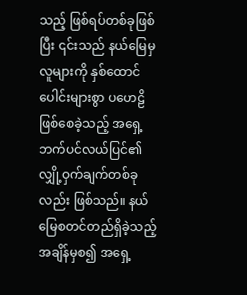သည့် ဖြစ်ရပ်တစ်ခုဖြစ်ပြီး ၎င်းသည် နယ်မြေမှ လူများကို နှစ်ထောင်ပေါင်းများစွာ ပဟေဠိ ဖြစ်စေခဲ့သည့် အရှေ့ဘက်ပင်လယ်ပြင်၏ လျှို့ဝှက်ချက်တစ်ခုလည်း ဖြစ်သည်။ နယ်မြေစတင်တည်ရှိခဲ့သည့် အချိန်မှစ၍ အရှေ့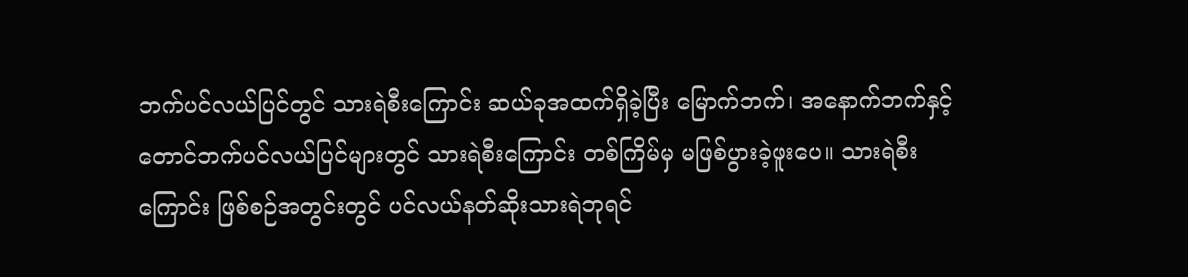ဘက်ပင်လယ်ပြင်တွင် သားရဲစီးကြောင်း ဆယ်ခုအထက်ရှိခဲ့ပြီး မြောက်ဘက်၊ အနောက်ဘက်နှင့် တောင်ဘက်ပင်လယ်ပြင်များတွင် သားရဲစီးကြောင်း တစ်ကြိမ်မှ မဖြစ်ပွားခဲ့ဖူးပေ။ သားရဲစီးကြောင်း ဖြစ်စဉ်အတွင်းတွင် ပင်လယ်နတ်ဆိုးသားရဲဘုရင်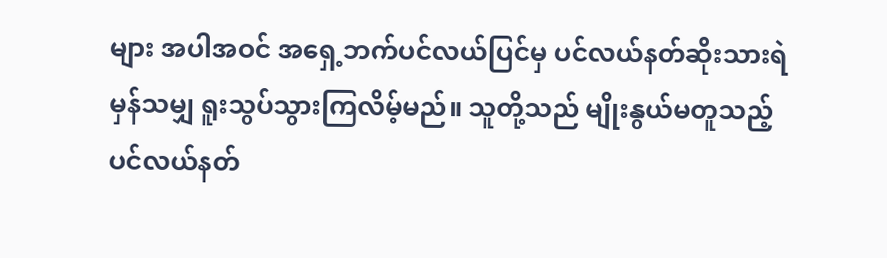များ အပါအဝင် အရှေ့ဘက်ပင်လယ်ပြင်မှ ပင်လယ်နတ်ဆိုးသားရဲ မှန်သမျှ ရူးသွပ်သွားကြလိမ့်မည်။ သူတို့သည် မျိုးနွယ်မတူသည့် ပင်လယ်နတ်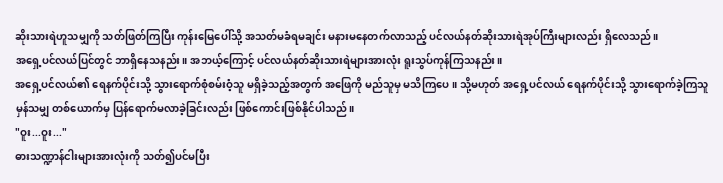ဆိုးသားရဲဟူသမျှကို သတ်ဖြတ်ကြပြီး ကုန်းမြေပေါ်သို့ အသတ်မခံရမချင်း မနားမနေတက်လာသည့် ပင်လယ်နတ်ဆိုးသားရဲအုပ်ကြီးများလည်း ရှိလေသည်။
အရှေ့ပင်လယ်ပြင်တွင် ဘာရှိနေသနည်း။ အဘယ့်ကြောင့် ပင်လယ်နတ်ဆိုးသားရဲများအားလုံး ရူးသွပ်ကုန်ကြသနည်း။
အရှေ့ပင်လယ်၏ ရေနက်ပိုင်းသို့ သွားရောက်စုံစမ်းဝံ့သူ မရှိခဲ့သည့်အတွက် အဖြေကို မည်သူမှ မသိကြပေ။ သို့မဟုတ် အရှေ့ပင်လယ် ရေနက်ပိုင်းသို့ သွားရောက်ခဲ့ကြသူမှန်သမျှ တစ်ယောက်မှ ပြန်ရောက်မလာခဲ့ခြင်းလည်း ဖြစ်ကောင်းဖြစ်နိုင်ပါသည်။
"ဝူး...ဝူး..."
ဓားသဏ္ဍာန်ငါးများအားလုံးကို သတ်၍ပင်မပြီး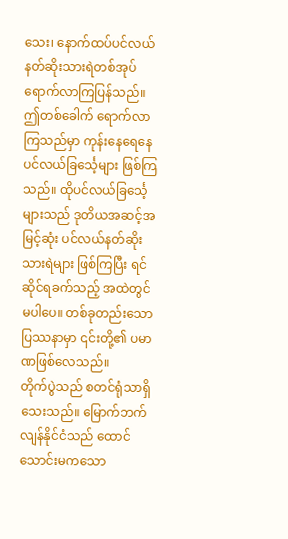သေး၊ နောက်ထပ်ပင်လယ်နတ်ဆိုးသားရဲတစ်အုပ် ရောက်လာကြပြန်သည်။ ဤတစ်ခေါက် ရောက်လာကြသည်မှာ ကုန်းနေရေနေ ပင်လယ်ခြင်္သေ့များ ဖြစ်ကြသည်။ ထိုပင်လယ်ခြင်္သေ့များသည် ဒုတိယအဆင့်အမြင့်ဆုံး ပင်လယ်နတ်ဆိုးသားရဲများ ဖြစ်ကြပြီး ရင်ဆိုင်ရခက်သည့် အထဲတွင် မပါပေ။ တစ်ခုတည်းသော ပြဿနာမှာ ၎င်းတို့၏ ပမာဏဖြစ်လေသည်။
တိုက်ပွဲသည် စတင်ရုံသာရှိသေးသည်။ မြောက်ဘက်လျန်နိုင်ငံသည် ထောင်သောင်းမကသော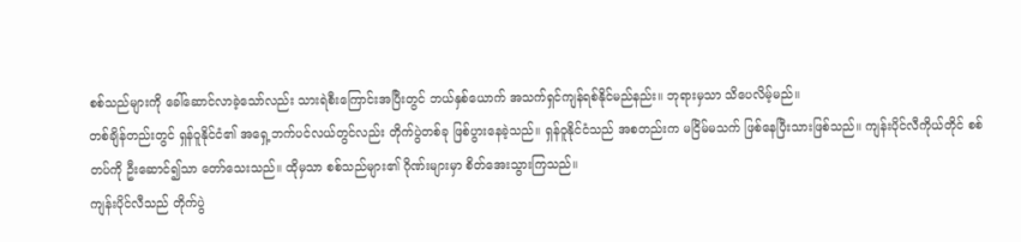စစ်သည်များကို ခေါ်ဆောင်လာခဲ့သော်လည်း သားရဲစီးကြောင်းအပြီးတွင် ဘယ်နှစ်ယောက် အသက်ရှင်ကျန်ရစ်နိုင်မည်နည်း။ ဘုရားမှသာ သိပေလိမ့်မည်။
တစ်ချိန်တည်းတွင် ရှန်ဝူနိုင်ငံ၏ အရှေ့ဘက်ပင်လယ်တွင်လည်း တိုက်ပွဲတစ်ခု ဖြစ်ပွားနေခဲ့သည်။ ရှန်ဝူနိုင်ငံသည် အစတည်းက မငြိမ်မသက် ဖြစ်နေပြီးသားဖြစ်သည်။ ကျန်းပိုင်လီကိုယ်တိုင် စစ်တပ်ကို ဦးဆောင်၍သာ တော်သေးသည်။ ထိုမှသာ စစ်သည်များ၏ ဂိုဏ်းများမှာ စိတ်အေးသွားကြသည်။
ကျန်းပိုင်လီသည် တိုက်ပွဲ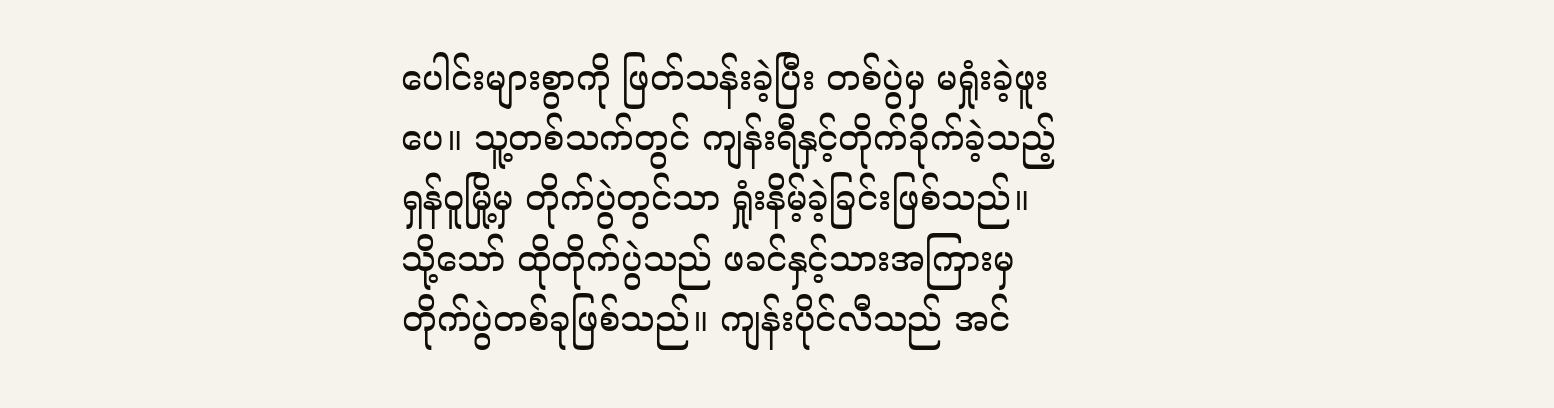ပေါင်းများစွာကို ဖြတ်သန်းခဲ့ပြီး တစ်ပွဲမှ မရှုံးခဲ့ဖူးပေ။ သူ့တစ်သက်တွင် ကျန်းရီနှင့်တိုက်ခိုက်ခဲ့သည့် ရှန်ဝူမြို့မှ တိုက်ပွဲတွင်သာ ရှုံးနိမ့်ခဲ့ခြင်းဖြစ်သည်။ သို့သော် ထိုတိုက်ပွဲသည် ဖခင်နှင့်သားအကြားမှ တိုက်ပွဲတစ်ခုဖြစ်သည်။ ကျန်းပိုင်လီသည် အင်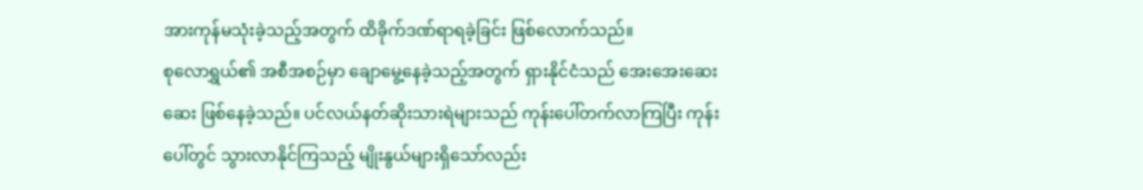အားကုန်မသုံးခဲ့သည့်အတွက် ထိခိုက်ဒဏ်ရာရခဲ့ခြင်း ဖြစ်လောက်သည်။
စုလောရွှယ်၏ အစီအစဉ်မှာ ချောမွေ့နေခဲ့သည့်အတွက် ရှားနိုင်ငံသည် အေးအေးဆေးဆေး ဖြစ်နေခဲ့သည်။ ပင်လယ်နတ်ဆိုးသားရဲများသည် ကုန်းပေါ်တက်လာကြပြီး ကုန်းပေါ်တွင် သွားလာနိုင်ကြသည့် မျိုးနွယ်များရှိသော်လည်း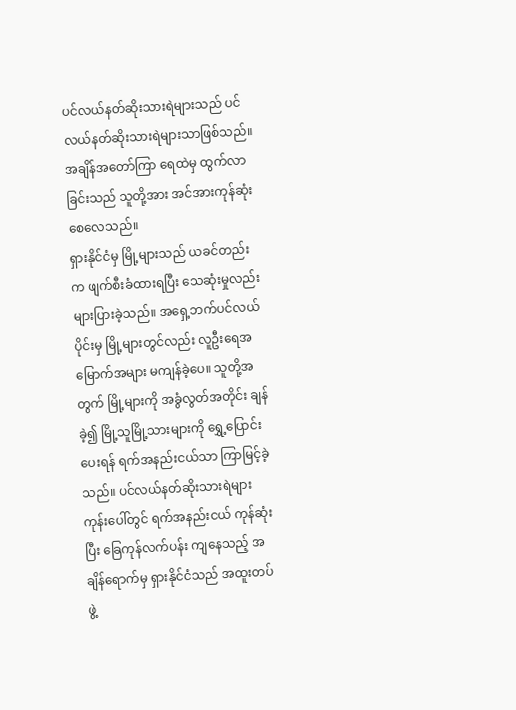ပင်လယ်နတ်ဆိုးသားရဲများသည် ပင်လယ်နတ်ဆိုးသားရဲများသာဖြစ်သည်။ အချိန်အတော်ကြာ ရေထဲမှ ထွက်လာခြင်းသည် သူတို့အား အင်အားကုန်ဆုံးစေလေသည်။
ရှားနိုင်ငံမှ မြို့များသည် ယခင်တည်းက ဖျက်စီးခံထားရပြီး သေဆုံးမှုလည်း များပြားခဲ့သည်။ အရှေ့ဘက်ပင်လယ်ပိုင်းမှ မြို့များတွင်လည်း လူဦးရေအမြောက်အများ မကျန်ခဲ့ပေ။ သူတို့အတွက် မြို့များကို အခွံလွတ်အတိုင်း ချန်ခဲ့၍ မြို့သူမြို့သားများကို ရွှေ့ပြောင်းပေးရန် ရက်အနည်းငယ်သာ ကြာမြင့်ခဲ့သည်။ ပင်လယ်နတ်ဆိုးသားရဲများ ကုန်းပေါ်တွင် ရက်အနည်းငယ် ကုန်ဆုံးပြီး ခြေကုန်လက်ပန်း ကျနေသည့် အချိန်ရောက်မှ ရှားနိုင်ငံသည် အထူးတပ်ဖွဲ့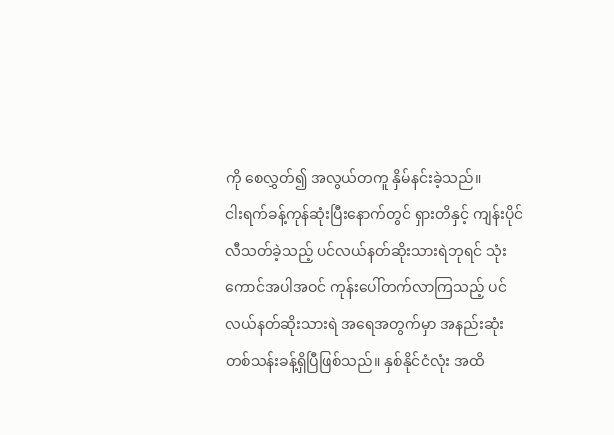ကို စေလွှတ်၍ အလွယ်တကူ နှိမ်နင်းခဲ့သည်။
ငါးရက်ခန့်ကုန်ဆုံးပြီးနောက်တွင် ရှားတိနှင့် ကျန်းပိုင်လီသတ်ခဲ့သည့် ပင်လယ်နတ်ဆိုးသားရဲဘုရင် သုံးကောင်အပါအဝင် ကုန်းပေါ်တက်လာကြသည့် ပင်လယ်နတ်ဆိုးသားရဲ အရေအတွက်မှာ အနည်းဆုံး တစ်သန်းခန့်ရှိပြီဖြစ်သည်။ နှစ်နိုင်ငံလုံး အထိ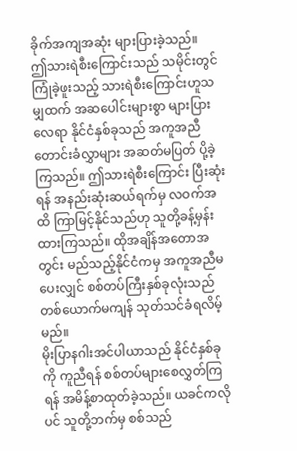ခိုက်အကျအဆုံး များပြားခဲ့သည်။
ဤသားရဲစီးကြောင်းသည် သမိုင်းတွင်ကြုံခဲ့ဖူးသည့် သားရဲစီးကြောင်းဟူသမျှထက် အဆပေါင်းများစွာ များပြားလေရာ နိုင်ငံနှစ်ခုသည် အကူအညီတောင်းခံလွှာများ အဆတ်မပြတ် ပို့ခဲ့ကြသည်။ ဤသားရဲစီးကြောင်း ပြီးဆုံးရန် အနည်းဆုံးဆယ်ရက်မှ လဝက်အထိ ကြာမြင့်နိုင်သည်ဟု သူတို့ခန့်မှန်းထားကြသည်။ ထိုအချိန်အတောအတွင်း မည်သည့်နိုင်ငံကမှ အကူအညီမပေးလျှင် စစ်တပ်ကြီးနှစ်ခုလုံးသည် တစ်ယောက်မကျန် သုတ်သင်ခံရလိမ့်မည်။
မိုးပြာနဂါးအင်ပါယာသည် နိုင်ငံနှစ်ခုကို ကူညီရန် စစ်တပ်များစေလွှတ်ကြရန် အမိန့်စာထုတ်ခဲ့သည်။ ယခင်ကလိုပင် သူတို့ဘက်မှ စစ်သည်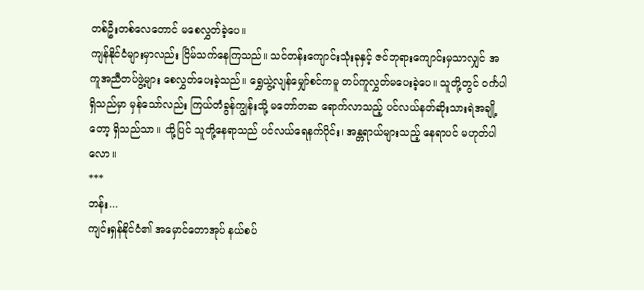တစ်ဦးတစ်လေတောင် မစေလွှတ်ခဲ့ပေ။
ကျန်နိုင်ငံများမှာလည်း ငြိမ်သက်နေကြသည်။ သင်တန်းကျောင်းသုံးခုနှင့် ဇင်ဘုရားကျောင်းမှသာလျှင် အကူအညီတပ်ဖွဲ့များ စေလွှတ်ပေးခဲ့သည်။ ရွှေယွဲ့လျန်မျှော်စင်ကမူ တပ်ကူလွှတ်မပေးခဲ့ပေ။ သူတို့တွင် ဝင်္ကပါရှိသည်မှာ မှန်သော်လည်း ကြယ်တံခွန်ကျွန်းသို့ မတော်တဆ ရောက်လာသည့် ပင်လယ်နတ်ဆိုးသားရဲအချို့တော့ ရှိသည်သာ။ ထို့ပြင် သူတို့နေရာသည် ပင်လယ်ရေနက်ပိုင်း၊ အန္တရာယ်များသည့် နေရာပင် မဟုတ်ပါလော။
***
ဘန်း...
ကျင်းရှန်နိုင်ငံ၏ အမှောင်တောအုပ် နယ်စပ်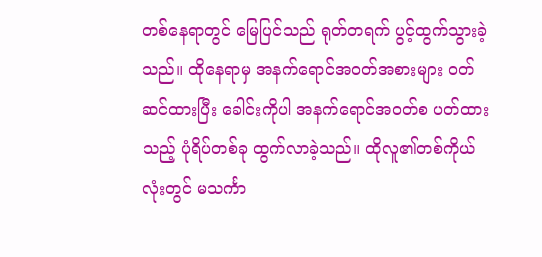တစ်နေရာတွင် မြေပြင်သည် ရုတ်တရက် ပွင့်ထွက်သွားခဲ့သည်။ ထိုနေရာမှ အနက်ရောင်အဝတ်အစားများ ဝတ်ဆင်ထားပြီး ခေါင်းကိုပါ အနက်ရောင်အဝတ်စ ပတ်ထားသည့် ပုံရိပ်တစ်ခု ထွက်လာခဲ့သည်။ ထိုလူ၏တစ်ကိုယ်လုံးတွင် မသင်္ကာ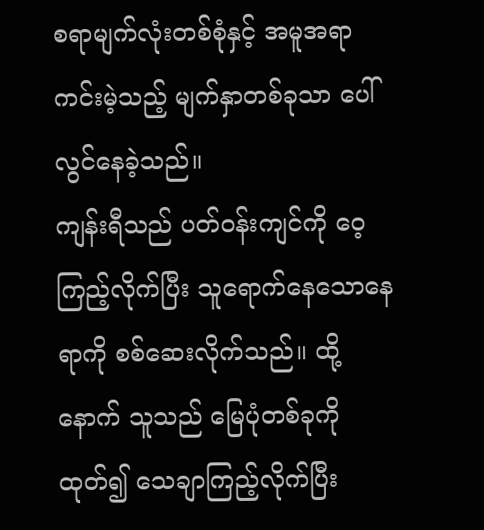စရာမျက်လုံးတစ်စုံနှင့် အမူအရာကင်းမဲ့သည့် မျက်နှာတစ်ခုသာ ပေါ်လွင်နေခဲ့သည်။
ကျန်းရီသည် ပတ်ဝန်းကျင်ကို ဝေ့ကြည့်လိုက်ပြီး သူရောက်နေသောနေရာကို စစ်ဆေးလိုက်သည်။ ထို့နောက် သူသည် မြေပုံတစ်ခုကို ထုတ်၍ သေချာကြည့်လိုက်ပြီး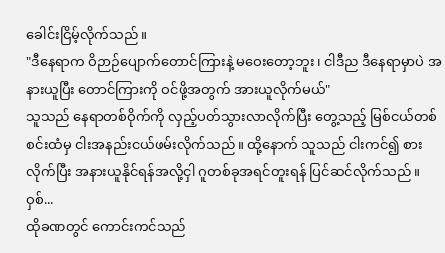ခေါင်းငြိမ့်လိုက်သည်။
"ဒီနေရာက ဝိဉာဉ်ပျောက်တောင်ကြားနဲ့ မဝေးတော့ဘူး၊ ငါဒီည ဒီနေရာမှာပဲ အနားယူပြီး တောင်ကြားကို ဝင်ဖို့အတွက် အားယူလိုက်မယ်"
သူသည် နေရာတစ်ဝိုက်ကို လှည့်ပတ်သွားလာလိုက်ပြီး တွေ့သည့် မြစ်ငယ်တစ်စင်းထံမှ ငါးအနည်းငယ်ဖမ်းလိုက်သည်။ ထို့နောက် သူသည် ငါးကင်၍ စားလိုက်ပြီး အနားယူနိုင်ရန်အလို့ငှါ ဂူတစ်ခုအရင်တူးရန် ပြင်ဆင်လိုက်သည်။
ဝှစ်...
ထိုခဏတွင် ကောင်းကင်သည်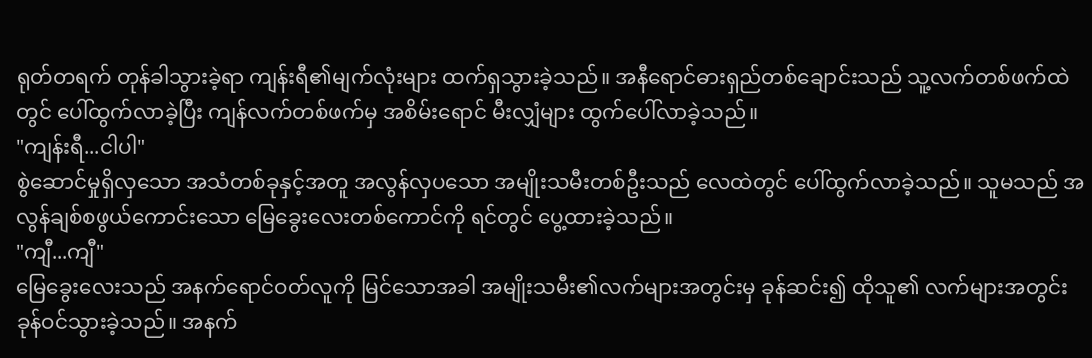ရုတ်တရက် တုန်ခါသွားခဲ့ရာ ကျန်းရီ၏မျက်လုံးများ ထက်ရှသွားခဲ့သည်။ အနီရောင်ဓားရှည်တစ်ချောင်းသည် သူ့လက်တစ်ဖက်ထဲတွင် ပေါ်ထွက်လာခဲ့ပြီး ကျန်လက်တစ်ဖက်မှ အစိမ်းရောင် မီးလျှံများ ထွက်ပေါ်လာခဲ့သည်။
"ကျန်းရီ...ငါပါ"
စွဲဆောင်မှုရှိလှသော အသံတစ်ခုနှင့်အတူ အလွန်လှပသော အမျိုးသမီးတစ်ဦးသည် လေထဲတွင် ပေါ်ထွက်လာခဲ့သည်။ သူမသည် အလွန်ချစ်စဖွယ်ကောင်းသော မြေခွေးလေးတစ်ကောင်ကို ရင်တွင် ပွေ့ထားခဲ့သည်။
"ကျီ...ကျီ"
မြေခွေးလေးသည် အနက်ရောင်ဝတ်လူကို မြင်သောအခါ အမျိုးသမီး၏လက်များအတွင်းမှ ခုန်ဆင်း၍ ထိုသူ၏ လက်များအတွင်း ခုန်ဝင်သွားခဲ့သည်။ အနက်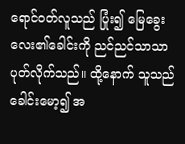ရောင်ဝတ်လူသည် ပြုံး၍ မြေခွေးလေး၏ခေါင်းကို ညင်ညင်သာသာ ပုတ်လိုက်သည်။ ထို့နောက် သူသည် ခေါင်းမော့၍ အ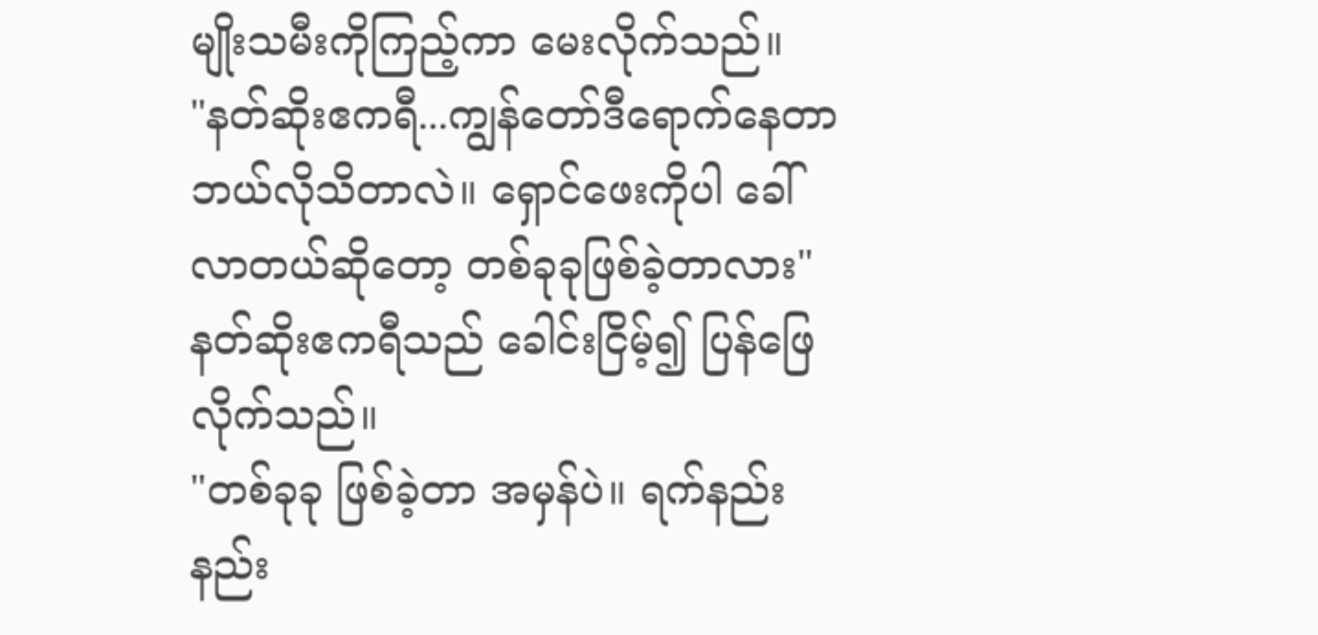မျိုးသမီးကိုကြည့်ကာ မေးလိုက်သည်။
"နတ်ဆိုးဧကရီ...ကျွန်တော်ဒီရောက်နေတာ ဘယ်လိုသိတာလဲ။ ရှောင်ဖေးကိုပါ ခေါ်လာတယ်ဆိုတော့ တစ်ခုခုဖြစ်ခဲ့တာလား"
နတ်ဆိုးဧကရီသည် ခေါင်းငြိမ့်၍ ပြန်ဖြေလိုက်သည်။
"တစ်ခုခု ဖြစ်ခဲ့တာ အမှန်ပဲ။ ရက်နည်းနည်း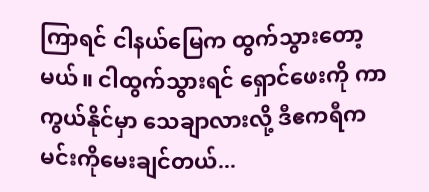ကြာရင် ငါနယ်မြေက ထွက်သွားတော့မယ်။ ငါထွက်သွားရင် ရှောင်ဖေးကို ကာကွယ်နိုင်မှာ သေချာလားလို့ ဒီဧကရီက မင်းကိုမေးချင်တယ်...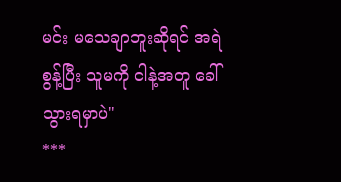မင်း မသေချာဘူးဆိုရင် အရဲစွန့်ပြီး သူမကို ငါနဲ့အတူ ခေါ်သွားရမှာပဲ"
***